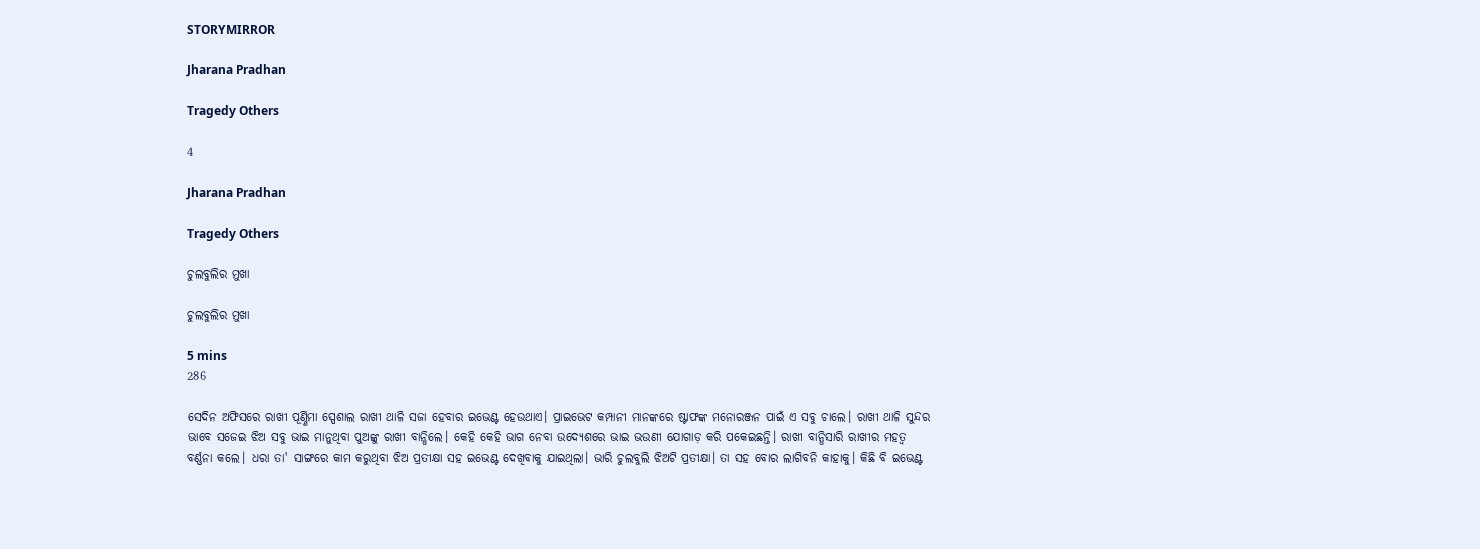STORYMIRROR

Jharana Pradhan

Tragedy Others

4

Jharana Pradhan

Tragedy Others

ଚୁଲବୁଲିର ମୁଖା

ଚୁଲବୁଲିର ମୁଖା

5 mins
286

ସେଦିନ ଅଫିସରେ ରାଖୀ ପୂର୍ଣ୍ଣିମା ସ୍ପେଶାଲ ରାଖୀ ଥାଳି ସଜା ହେବାର ଇଭେଣ୍ଟ ହେଉଥାଏ। ପ୍ରାଇଭେଟ କମ୍ପାନୀ ମାନଙ୍କରେ ଷ୍ଟାଫଙ୍କ ମନୋରଞ୍ଜନ ପାଇଁ ଏ ସବୁ ଚାଲେ। ରାଖୀ ଥାଳି ସୁନ୍ଦର ଭାବେ ସଜେଇ ଝିଅ ସବୁ ଭାଇ ମାନୁଥିବା ପୁଅଙ୍କୁ ରାଖୀ ବାନ୍ଧିଲେ। କେହି କେହି ଭାଗ ନେବା ଉଦ୍ୟେଶରେ ଭାଇ ଭଉଣୀ ଯୋଗାଡ଼ କରି ପକେଇଛନ୍ତି। ରାଖୀ ବାନ୍ଧିସାରି ରାଖୀର ମହତ୍ୱ ବର୍ଣ୍ଣନା କଲେ। ଧରା ତା' ସାଙ୍ଗରେ କାମ କରୁଥିବା ଝିଅ ପ୍ରତୀକ୍ଷା ସହ ଇଭେଣ୍ଟ ଦେଖିବାକୁ ଯାଇଥିଲା। ଭାରି ଚୁଲବୁଲି ଝିଅଟି ପ୍ରତୀକ୍ଷା। ତା ସହ ବୋର ଲାଗିବନି କାହାକୁ। କିଛି ବି ଇଭେଣ୍ଟ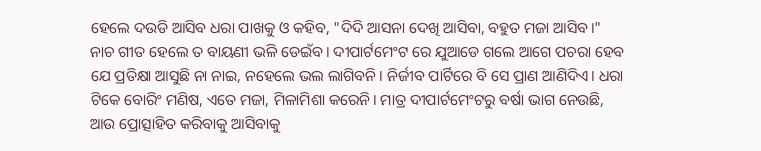ହେଲେ ଦଉଡି ଆସିବ ଧରା ପାଖକୁ ଓ କହିବ, "ଦିଦି ଆସନା ଦେଖି ଆସିବା, ବହୁତ ମଜା ଆସିବ।" ନାଚ ଗୀତ ହେଲେ ତ ବାୟଣୀ ଭଳି ଡେଇଁବ। ଦୀପାର୍ଟମେଂଟ ରେ ଯୁଆଡେ ଗଲେ ଆଗେ ପଚରା ହେବ ଯେ ପ୍ରତିକ୍ଷା ଆସୁଛି ନା ନାଇ, ନହେଲେ ଭଲ ଲାଗିବନି। ନିର୍ଜୀବ ପାର୍ଟିରେ ବି ସେ ପ୍ରାଣ ଆଣିଦିଏ। ଧରା ଟିକେ ବୋରିଂ ମଣିଷ, ଏତେ ମଜା, ମିଳାମିଶା କରେନି। ମାତ୍ର ଦୀପାର୍ଟମେଂଟରୁ ବର୍ଷା ଭାଗ ନେଉଛି, ଆଉ ପ୍ରୋତ୍ସାହିତ କରିବାକୁ ଆସିବାକୁ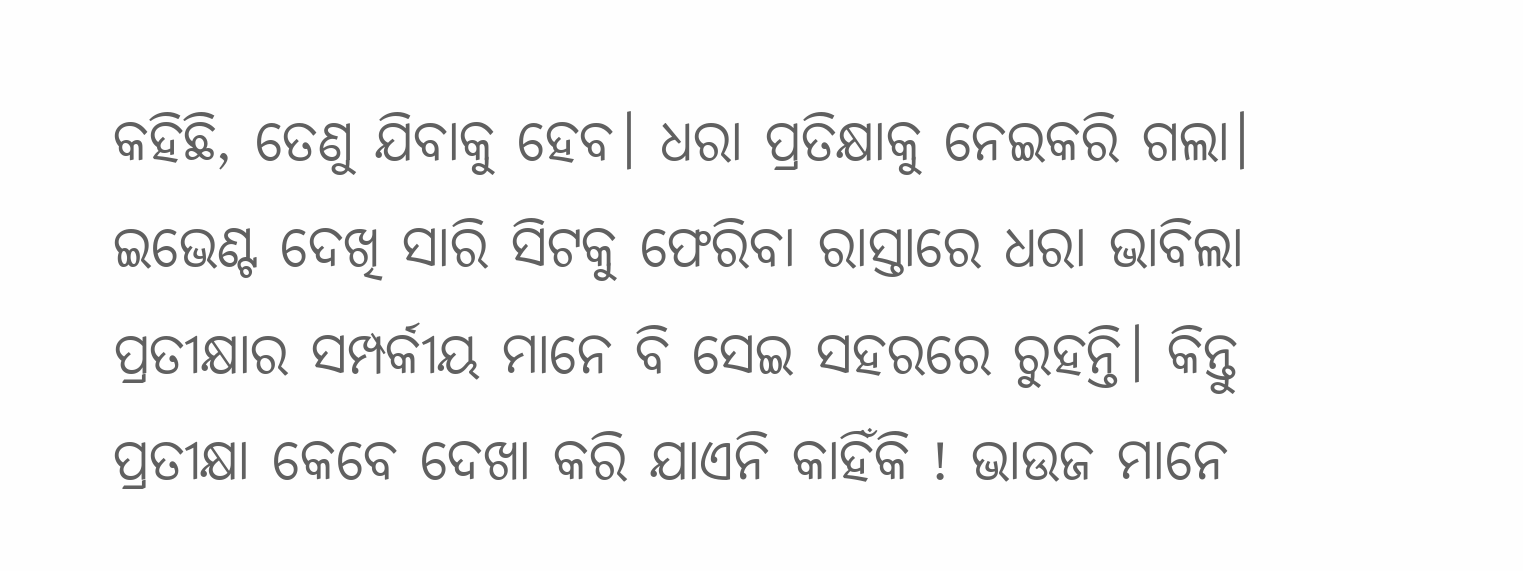କହିଛି, ତେଣୁ ଯିବାକୁ ହେବ। ଧରା ପ୍ରତିକ୍ଷାକୁ ନେଇକରି ଗଲା। ଇଭେଣ୍ଟ ଦେଖି ସାରି ସିଟକୁ ଫେରିବା ରାସ୍ତାରେ ଧରା ଭାବିଲା ପ୍ରତୀକ୍ଷାର ସମ୍ପର୍କୀୟ ମାନେ ବି ସେଇ ସହରରେ ରୁହନ୍ତି। କିନ୍ତୁ ପ୍ରତୀକ୍ଷା କେବେ ଦେଖା କରି ଯାଏନି କାହିଁକି ! ଭାଉଜ ମାନେ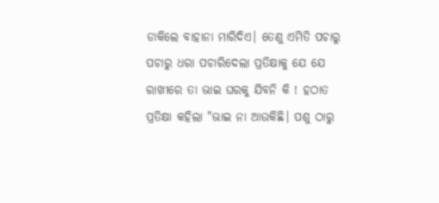ଡାକିଲେ ବାହାନା ମାରିଦିଏ। ତେଣୁ ଏମିତି ପଚାରୁ ପଚାରୁ ଧରା ପଚାରିଦେଲା ପ୍ରତିକ୍ଷାକୁ ଯେ ଯେ ରାଖୀରେ ତା ଭାଇ ଘରକୁ ଯିବନି କି ! ହଠାତ ପ୍ରତିକ୍ଷା କହିଲା "ଭାଇ ନା ଆଉକିଛି। ପଶୁ ଠାରୁ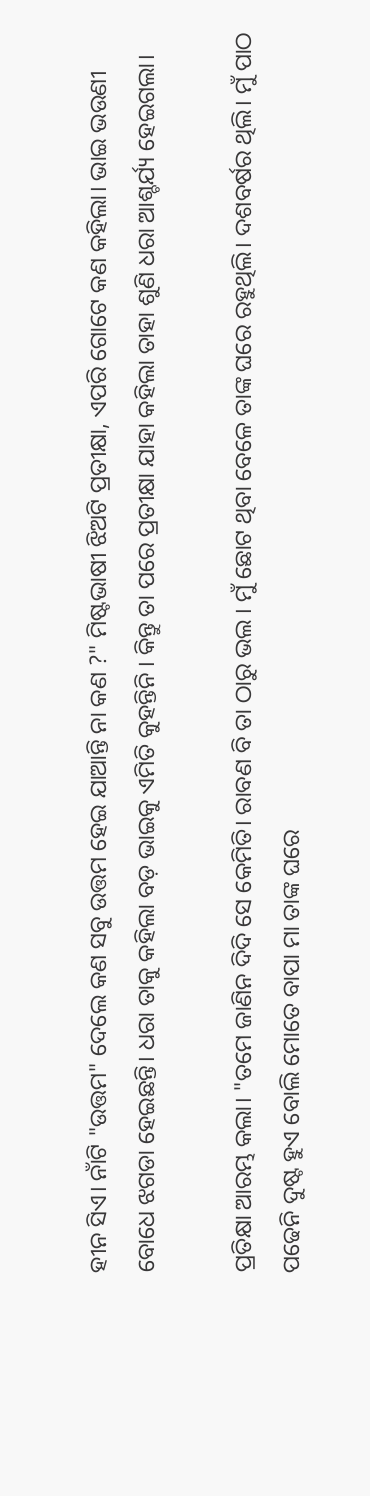ହୀନ ସିଏ। ନାଁଟି "ଉତ୍ତମ" ଦେଲେ କଣ ସବୁ ଉତ୍ତମ ହେଇ ଯାଆନ୍ତି ନା କଣ ?" ମିଷ୍ଟଭାଷୀ ଝିଅଟି ପ୍ରତୀକ୍ଷା, ଏପରି ଗୋଟେ କଣ କହିଲା। ଭାଇ ଭଉଣୀ ବୋଧେ ଝଗଡା ହେଇଛନ୍ତି। ଧରା ତାକୁ କହିଲା ବଡ଼ ଭାଇକୁ ଏମିତି କୁହନ୍ତିନି । କିନ୍ତୁ ତା ପରେ ପ୍ରତୀକ୍ଷା ଯାହା କହିଲା ତାହା ଶୁଣି ଧରା ଆଶ୍ଚର୍ଯ୍ୟ ହେଇଗଲା।

ପ୍ରତିକ୍ଷା ଆରମ୍ଭ କଲା। "ତମେ ଜାଣିନ ଦିଦି ସେ କେମିତି। ରାବଣ ବି ତା ଠାରୁ ଭଲ । ମୁଁ ଛୋଟ ଥିବା ବେଳେ ତାଙ୍କ ଘରେ ରହୁଥିଲି। ଦଶବର୍ଷର ଥିଲି। ମୁଁ ପାଠ ପଢେନି ଦୁଷ୍ଟ ହୁଏ ବୋଲି ମୋତେ ବାପା ମା ତାଙ୍କ ଘରେ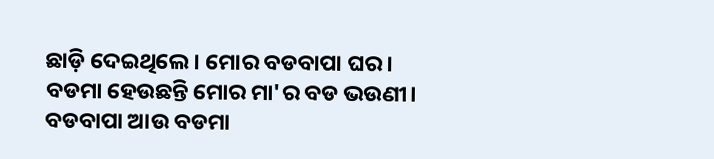ଛାଡ଼ି ଦେଇଥିଲେ। ମୋର ବଡବାପା ଘର। ବଡମା ହେଉଛନ୍ତି ମୋର ମା'ର ବଡ ଭଉଣୀ। ବଡବାପା ଆଉ ବଡମା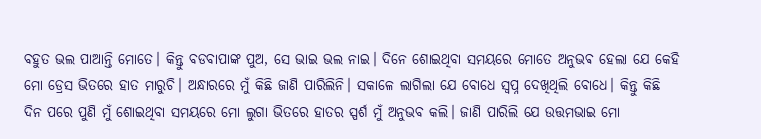ବହୁତ ଭଲ ପାଆନ୍ତି ମୋତେ। କିନ୍ତୁ ବଡବାପାଙ୍କ ପୁଅ, ସେ ଭାଇ ଭଲ ନାଇ। ଦିନେ ଶୋଇଥିବା ସମୟରେ ମୋତେ ଅନୁଭଵ ହେଲା ଯେ କେହି ମୋ ଡ୍ରେସ ଭିତରେ ହାତ ମାରୁଚି। ଅନ୍ଧାରରେ ମୁଁ କିଛି ଜାଣି ପାରିଲିନି। ସକାଳେ ଲାଗିଲା ଯେ ବୋଧେ ସ୍ୱପ୍ନ ଦେଖିଥିଲି ବୋଧେ। କିନ୍ତୁ କିଛି ଦିନ ପରେ ପୁଣି ମୁଁ ଶୋଇଥିବା ସମୟରେ ମୋ ଲୁଗା ଭିତରେ ହାତର ସ୍ପର୍ଶ ମୁଁ ଅନୁଭବ କଲି। ଜାଣି ପାରିଲି ଯେ ଉତ୍ତମଭାଇ ମୋ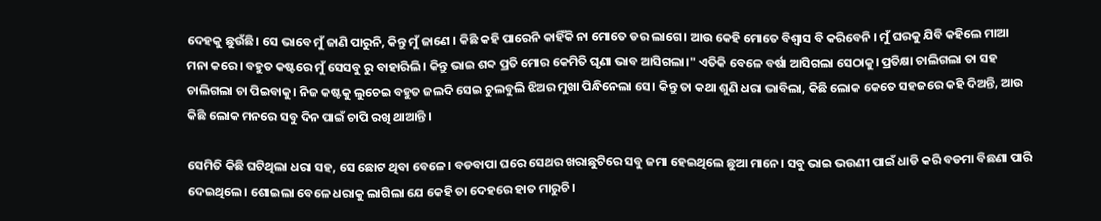ଦେହକୁ ଛୁଉଁଛି। ସେ ଭାବେ ମୁଁ ଜାଣି ପାରୁନି, କିନ୍ତୁ ମୁଁ ଜାଣେ । କିଛି କହି ପାରେନି କାହିଁକି ନା ମୋତେ ଡର ଲାଗେ। ଆଉ କେହି ମୋତେ ବିଶ୍ବାସ ବି କରିବେନି । ମୁଁ ଘରକୁ ଯିବି କହିଲେ ମାଆ ମନା କରେ। ବହୁତ କଷ୍ଟରେ ମୁଁ ସେସବୁ ରୁ ବାହାରିଲି। କିନ୍ତୁ ଭାଇ ଶବ୍ଦ ପ୍ରତି ମୋର କେମିତି ଘୃଣା ଭାବ ଆସିଗଲା।" ଏତିକି ବେଳେ ବର୍ଷା ଆସିଗଲା ସେଠାକୁ। ପ୍ରତିକ୍ଷା ଚାଲିଗଲା ତା ସହ ଚାଲିଗଲା ଚା ପିଇବାକୁ। ନିଜ କଷ୍ଟକୁ ଲୁଚେଇ ବହୁତ ଜଲଦି ସେଇ ଚୁଲବୁଲି ଝିଅର ମୁଖା ପିନ୍ଧିନେଲା ସେ। କିନ୍ତୁ ତା କଥା ଶୁଣି ଧରା ଭାବିଲା, କିଛି ଲୋକ କେତେ ସହଜରେ କହି ଦିଅନ୍ତି, ଆଉ କିଛି ଲୋକ ମନରେ ସବୁ ଦିନ ପାଇଁ ଚାପି ରଖି ଥାଆନ୍ତି ।

ସେମିତି କିଛି ଘଟିଥିଲା ଧରା ସହ, ସେ ଛୋଟ ଥିବା ବେଳେ। ବଡବାପା ଘରେ ସେଥର ଖରାଛୁଟିରେ ସବୁ ଜମା ହେଇଥିଲେ ଛୁଆ ମାନେ। ସବୁ ଭାଇ ଭଉଣୀ ପାଇଁ ଧାଡି କରି ବଡମା ବିଛଣା ପାରି ଦେଇଥିଲେ। ଶୋଇଲା ବେଳେ ଧରାକୁ ଲାଗିଲା ଯେ କେହି ତା ଦେହରେ ହାତ ମାରୁଚି।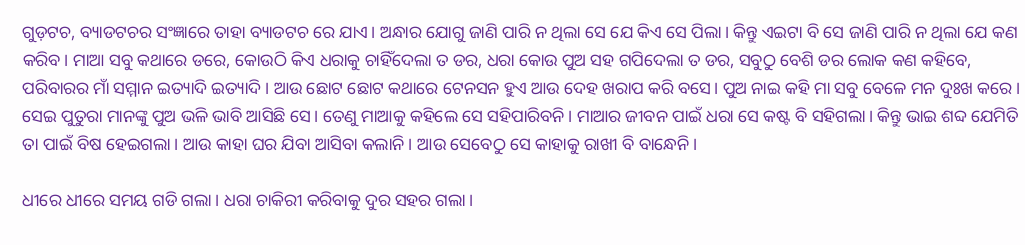ଗୁଡ଼ଟଚ, ବ୍ୟାଡଟଚର ସଂଜ୍ଞାରେ ତାହା ବ୍ୟାଡଟଚ ରେ ଯାଏ। ଅନ୍ଧାର ଯୋଗୁ ଜାଣି ପାରି ନ ଥିଲା ସେ ଯେ କିଏ ସେ ପିଲା। କିନ୍ତୁ ଏଇଟା ବି ସେ ଜାଣି ପାରି ନ ଥିଲା ଯେ କଣ କରିବ। ମାଆ ସବୁ କଥାରେ ଡରେ, କୋଉଠି କିଏ ଧରାକୁ ଚାହିଁଦେଲା ତ ଡର, ଧରା କୋଉ ପୁଅ ସହ ଗପିଦେଲା ତ ଡର, ସବୁଠୁ ବେଶି ଡର ଲୋକ କଣ କହିବେ, ପରିବାରର ମାଁ ସମ୍ମାନ ଇତ୍ୟାଦି ଇତ୍ୟାଦି। ଆଉ ଛୋଟ ଛୋଟ କଥାରେ ଟେନସନ ହୁଏ ଆଉ ଦେହ ଖରାପ କରି ବସେ। ପୁଅ ନାଇ କହି ମା ସବୁ ବେଳେ ମନ ଦୁଃଖ କରେ। ସେଇ ପୁତୁରା ମାନଙ୍କୁ ପୁଅ ଭଳି ଭାବି ଆସିଛି ସେ। ତେଣୁ ମାଆକୁ କହିଲେ ସେ ସହିପାରିବନି। ମାଆର ଜୀବନ ପାଇଁ ଧରା ସେ କଷ୍ଟ ବି ସହିଗଲା। କିନ୍ତୁ ଭାଇ ଶବ୍ଦ ଯେମିତି ତା ପାଇଁ ବିଷ ହେଇଗଲା। ଆଉ କାହା ଘର ଯିବା ଆସିବା କଲାନି। ଆଉ ସେବେଠୁ ସେ କାହାକୁ ରାଖୀ ବି ବାନ୍ଧେନି।

ଧୀରେ ଧୀରେ ସମୟ ଗଡି ଗଲା। ଧରା ଚାକିରୀ କରିବାକୁ ଦୁର ସହର ଗଲା।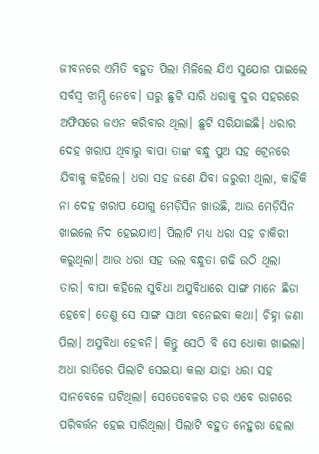ଜୀବନରେ ଏମିତି ବହୁତ ପିଲା ମିଳିଲେ ଯିଏ ସୁଯୋଗ ପାଇଲେ ସର୍ବସ୍ବ ଝାମ୍ପି ନେବେ। ଘରୁ ଛୁଟି ସାରି ଧରାକୁ ଦୁର ସହରରେ ଅଫିସରେ ଜଏନ କରିବାର ଥିଲା। ଛୁଟି ସରିଯାଇଛି। ଧରାର ଦେହ ଖରାପ ଥିବାରୁ ବାପା ତାଙ୍କ ବନ୍ଧୁ ପୁଅ ସହ ଟ୍ରେନରେ ଯିବାକୁ କହିଲେ। ଧରା ସହ ଜଣେ ଯିବା ଜରୁରୀ ଥିଲା, କାହିଁକି ନା ଦେହ ଖରାପ ଯୋଗୁ ମେଡ଼ିସିନ ଖାଉଛି, ଆଉ ମେଡ଼ିସିନ ଖାଇଲେ ନିଦ ହେଇଯାଏ। ପିଲାଟି ମଧ୍ୟ ଧରା ସହ ଚାକିରୀ କରୁଥିଲା। ଆଉ ଧରା ସହ ଭଲ ବନ୍ଧୁତା ଗଢି ଉଠି ଥିଲା ତାର। ବାପା କହିଲେ ସୁବିଧା ଅସୁବିଧାରେ ସାଙ୍ଗ ମାନେ ଛିଡା ହେବେ। ତେଣୁ ସେ ସାଙ୍ଗ ସାଥୀ ବନେଇବା କଥା। ଚିହ୍ନା ଜଣା ପିଲା। ଅସୁବିଧା ହେବନି। କିନ୍ତୁ ସେଠି ବି ସେ ଧୋକା ଖାଇଲା। ଅଧା ରାତିରେ ପିଲାଟି ସେଇୟା କଲା ଯାହା ଧରା ସହ ସାନବେଳେ ଘଟିଥିଲା। ସେତେବେଳର ଡର ଏବେ ରାଗରେ ପରିବର୍ତ୍ତନ ହେଇ ସାରିଥିଲା। ପିଲାଟି ବହୁତ ନେହୁରା ହେଲା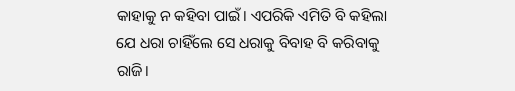କାହାକୁ ନ କହିବା ପାଇଁ। ଏପରିକି ଏମିତି ବି କହିଲା ଯେ ଧରା ଚାହିଁଲେ ସେ ଧରାକୁ ବିବାହ ବି କରିବାକୁ ରାଜି।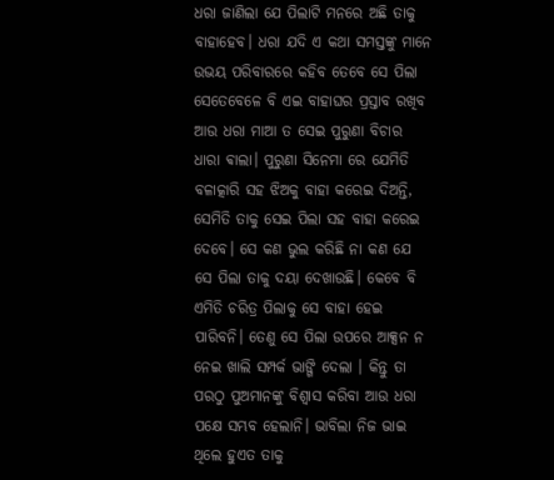ଧରା ଜାଣିଲା ଯେ ପିଲାଟି ମନରେ ଅଛି ତାକୁ ବାହାହେବ। ଧରା ଯଦି ଏ କଥା ସମସ୍ତଙ୍କୁ ମାନେ ଉଭୟ ପରିବାରରେ କହିବ ତେବେ ସେ ପିଲା ସେତେବେଳେ ବି ଏଇ ବାହାଘର ପ୍ରସ୍ତାବ ରଖିବ ଆଉ ଧରା ମାଆ ତ ସେଇ ପୁରୁଣା ବିଚାର ଧାରା ଵାଲା। ପୁରୁଣା ସିନେମା ରେ ଯେମିତି ବଳାତ୍କାରି ସହ ଝିଅକୁ ବାହା କରେଇ ଦିଅନ୍ତି, ସେମିତି ତାକୁ ସେଇ ପିଲା ସହ ବାହା କରେଇ ଦେବେ। ସେ କଣ ଭୁଲ କରିଛି ନା କଣ ଯେ ସେ ପିଲା ତାକୁ ଦୟା ଦେଖାଉଛି। କେବେ ବି ଏମିତି ଚରିତ୍ର ପିଲାକୁ ସେ ବାହା ହେଇ ପାରିବନି। ତେଣୁ ସେ ପିଲା ଉପରେ ଆକ୍ସନ ନ ନେଇ ଖାଲି ସମ୍ପର୍କ ଭାଙ୍ଗି ଦେଲା । କିନ୍ତୁ ତା ପରଠୁ ପୁଅମାନଙ୍କୁ ବିଶ୍ୱାସ କରିବା ଆଉ ଧରା ପକ୍ଷେ ସମ୍ଭବ ହେଲାନି। ଭାବିଲା ନିଜ ଭାଇ ଥିଲେ ହୁଏତ ତାକୁ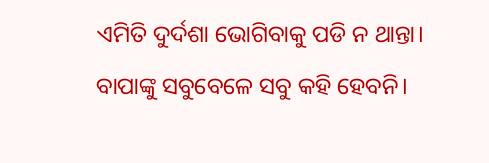ଏମିତି ଦୁର୍ଦଶା ଭୋଗିବାକୁ ପଡି ନ ଥାନ୍ତା। ବାପାଙ୍କୁ ସବୁବେଳେ ସବୁ କହି ହେବନି।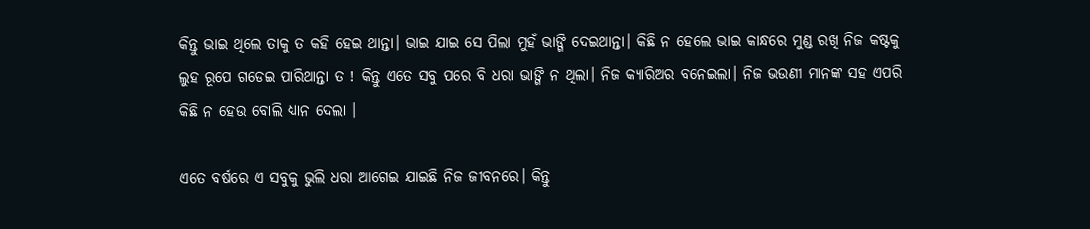କିନ୍ତୁ ଭାଇ ଥିଲେ ତାକୁ ତ କହି ହେଇ ଥାନ୍ତା। ଭାଇ ଯାଇ ସେ ପିଲା ମୁହଁ ଭାଙ୍ଗି ଦେଇଥାନ୍ତା। କିଛି ନ ହେଲେ ଭାଇ କାନ୍ଧରେ ମୁଣ୍ଡ ରଖି ନିଜ କଷ୍ଟକୁ ଲୁହ ରୂପେ ଗଡେଇ ପାରିଥାନ୍ତା ତ ! କିନ୍ତୁ ଏତେ ସବୁ ପରେ ବି ଧରା ଭାଙ୍ଗି ନ ଥିଲା। ନିଜ କ୍ୟାରିଅର ବନେଇଲା। ନିଜ ଭଉଣୀ ମାନଙ୍କ ସହ ଏପରି କିଛି ନ ହେଉ ବୋଲି ଧ୍ୟାନ ଦେଲା ।

ଏତେ ବର୍ଷରେ ଏ ସବୁକୁ ଭୁଲି ଧରା ଆଗେଇ ଯାଇଛି ନିଜ ଜୀବନରେ। କିନ୍ତୁ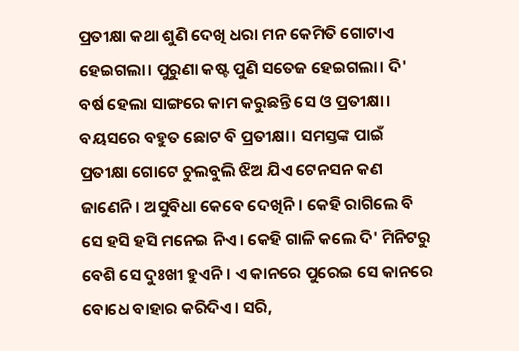ପ୍ରତୀକ୍ଷା କଥା ଶୁଣି ଦେଖି ଧରା ମନ କେମିତି ଗୋଟାଏ ହେଇଗଲା। ପୁରୁଣା କଷ୍ଟ ପୁଣି ସତେଜ ହେଇଗଲା। ଦି' ବର୍ଷ ହେଲା ସାଙ୍ଗରେ କାମ କରୁଛନ୍ତି ସେ ଓ ପ୍ରତୀକ୍ଷା। ବୟସରେ ବହୁତ ଛୋଟ ବି ପ୍ରତୀକ୍ଷା। ସମସ୍ତଙ୍କ ପାଇଁ ପ୍ରତୀକ୍ଷା ଗୋଟେ ଚୁଲବୁଲି ଝିଅ ଯିଏ ଟେନସନ କଣ ଜାଣେନି। ଅସୁବିଧା କେବେ ଦେଖିନି। କେହି ରାଗିଲେ ବି ସେ ହସି ହସି ମନେଇ ନିଏ। କେହି ଗାଳି କଲେ ଦି' ମିନିଟରୁ ବେଶି ସେ ଦୁଃଖୀ ହୁଏନି। ଏ କାନରେ ପୁରେଇ ସେ କାନରେ ବୋଧେ ବାହାର କରିଦିଏ। ସରି,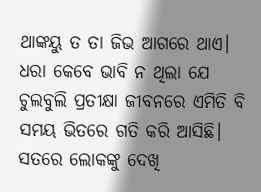ଥାଙ୍କୟୁ ତ ତା ଜିଭ ଆଗରେ ଥାଏ। ଧରା କେବେ ଭାବି ନ ଥିଲା ଯେ ଚୁଲବୁଲି ପ୍ରତୀକ୍ଷା ଜୀବନରେ ଏମିତି ବି ସମୟ ଭିତରେ ଗତି କରି ଆସିଛି। ସତରେ ଲୋକଙ୍କୁ ଦେଖି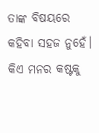ତାଙ୍କ ବିଷୟରେ କହିବା ସହଜ ନୁହେଁ। କିଏ ମନର କଷ୍ଟକୁ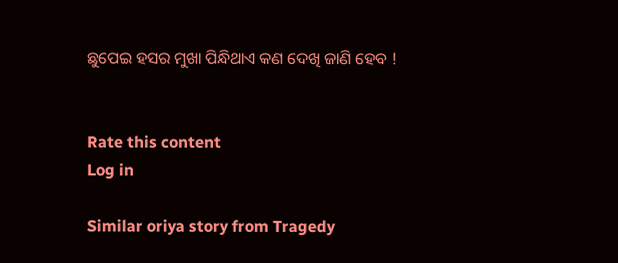ଛୁପେଇ ହସର ମୁଖା ପିନ୍ଧିଥାଏ କଣ ଦେଖି ଜାଣି ହେବ !


Rate this content
Log in

Similar oriya story from Tragedy